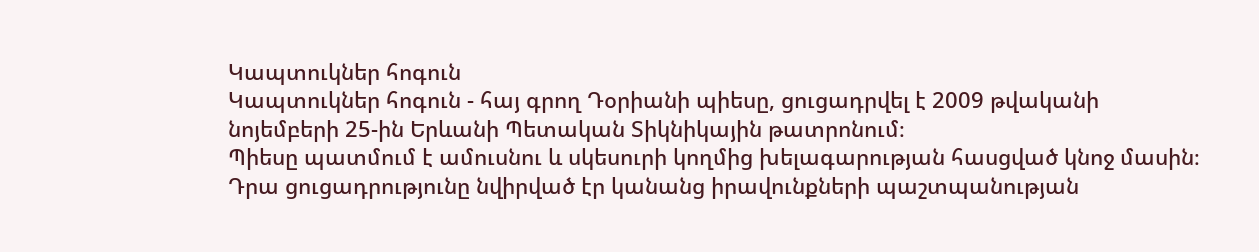Կապտուկներ հոգուն
Կապտուկներ հոգուն - հայ գրող Դօրիանի պիեսը, ցուցադրվել է 2009 թվականի նոյեմբերի 25-ին Երևանի Պետական Տիկնիկային թատրոնում։
Պիեսը պատմում է ամուսնու և սկեսուրի կողմից խելագարության հասցված կնոջ մասին։ Դրա ցուցադրությունը նվիրված էր կանանց իրավունքների պաշտպանության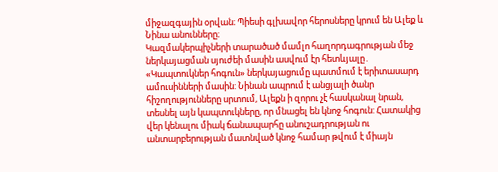միջազգային օրվան։ Պիեսի գլխավոր հերոսները կրում են Ալեք և Նինա անունները։
Կազմակերպիչների տարածած մամլո հաղորդագրության մեջ ներկայացման սյուժեի մասին ասվում էր հետևյալը․
«Կապտուկներ հոգուն» ներկայացումը պատմում է երիտասարդ ամուսինների մասին: Նինան ապրում է անցյալի ծանր հիշողությունները սրտում, Ալեքն ի զորու չէ հասկանալ նրան, տեսնել այն կապտուկները, որ մնացել են կնոջ հոգուն: Հատակից վեր կենալու միակ ճանապարհը անուշադրության ու անտարբերության մատնված կնոջ համար թվում է միայն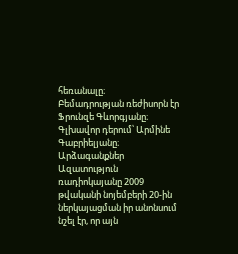հեռանալը։
Բեմադրության ռեժիսորն էր Ֆրունզե Գևորգյանը։ Գլխավոր դերում՝ Արմինե Գաբրիելյանը։
Արձագանքներ
Ազատություն ռադիոկայանը 2009 թվականի նոյեմբերի 20-ին ներկայացման իր անոնսում նշել էր, որ այն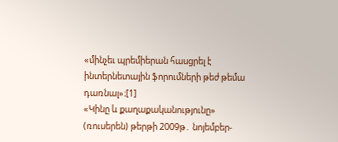«մինչեւ պրեմիերան հասցրել է ինտերնետային ֆորումների թեժ թեմա դառնալ»։[1]
«Կինը և քաղաքականությունը» (ռուսերեն) թերթի 2009թ․ նոյեմբեր-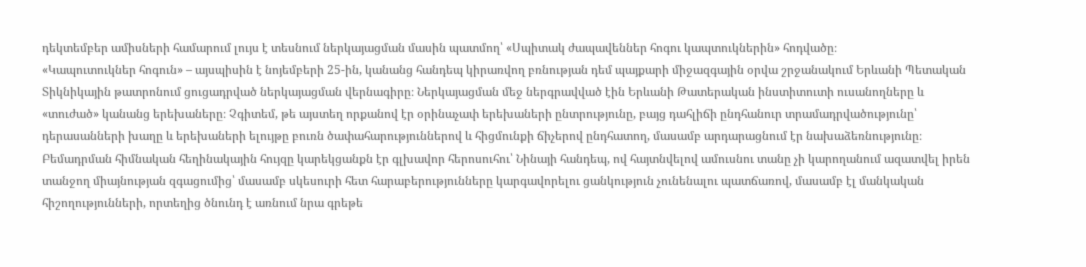դեկտեմբեր ամիսների համարում լույս է տեսնում ներկայացման մասին պատմող՝ «Սպիտակ ժապավեններ հոգու կապտուկներին» հոդվածը։
«Կապուտուկներ հոգուն» – այսպիսին է նոյեմբերի 25-ին, կանանց հանդեպ կիրառվող բռնության դեմ պայքարի միջազգային օրվա շրջանակում Երևանի Պետական Տիկնիկային թատրոնում ցուցադրված ներկայացման վերնագիրը։ Ներկայացման մեջ ներգրավված էին Երևանի Թատերական ինստիտուտի ուսանողները և «տուժած» կանանց երեխաները։ Չգիտեմ, թե այստեղ որքանով էր օրինաչափ երեխաների ընտրությունը, բայց դահլիճի ընդհանուր տրամադրվածությունը՝ դերասանների խաղը և երեխաների ելույթը բուռն ծափահարություններով և հիցմունքի ճիչերով ընդհատող, մասամբ արդարացնում էր նախաձեռնությունը։ Բեմադրման հիմնական հեղինակային հույզը կարեկցանքն էր գլխավոր հերոսուհու՝ Նինայի հանդեպ, ով հայտնվելով ամուսնու տանը չի կարողանում ազատվել իրեն տանջող միայնության զգացումից՝ մասամբ սկեսուրի հետ հարաբերությունները կարգավորելու ցանկություն չունենալու պատճառով, մասամբ էլ մանկական հիշողությունների, որտեղից ծնունդ է առնում նրա գրեթե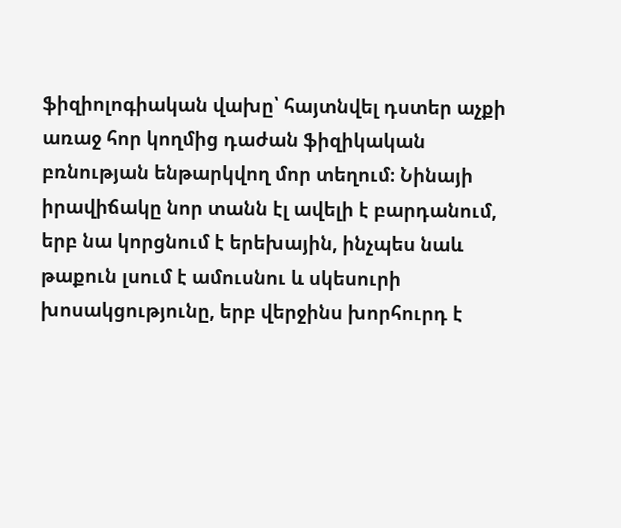ֆիզիոլոգիական վախը՝ հայտնվել դստեր աչքի առաջ հոր կողմից դաժան ֆիզիկական բռնության ենթարկվող մոր տեղում։ Նինայի իրավիճակը նոր տանն էլ ավելի է բարդանում, երբ նա կորցնում է երեխային, ինչպես նաև թաքուն լսում է ամուսնու և սկեսուրի խոսակցությունը, երբ վերջինս խորհուրդ է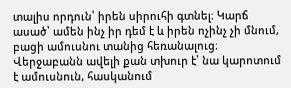տալիս որդուն՝ իրեն սիրուհի գտնել։ Կարճ ասած՝ ամեն ինչ իր դեմ է և իրեն ոչինչ չի մնում, բացի ամուսնու տանից հեռանալուց։ Վերջաբանն ավելի քան տխուր է՝ նա կարոտում է ամուսնուն, հասկանում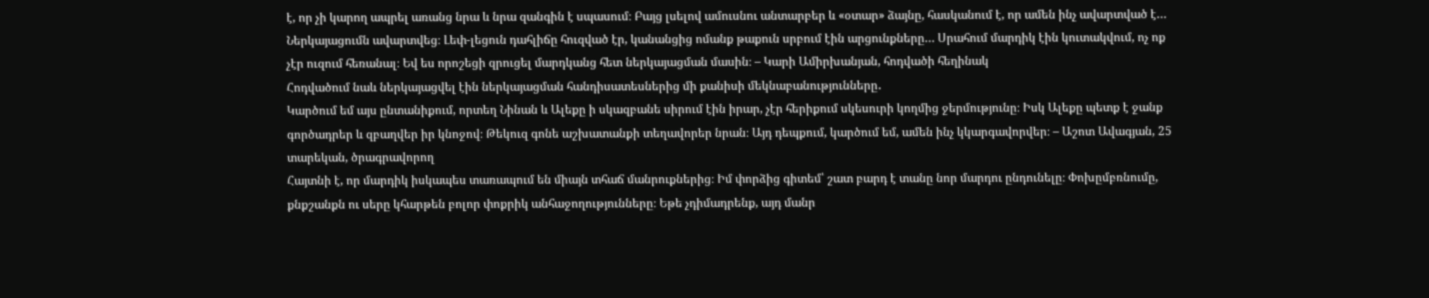է, որ չի կարող ապրել առանց նրա և նրա զանգին է սպասում։ Բայց լսելով ամուսնու անտարբեր և «օտար» ձայնը, հասկանում է, որ ամեն ինչ ավարտված է… Ներկայացումն ավարտվեց։ Լեփ-լեցուն դահլիճը հուզված էր, կանանցից ոմանք թաքուն սրբում էին արցունքները… Սրահում մարդիկ էին կուտակվում, ոչ ոք չէր ուզում հեռանալ։ Եվ ես որոշեցի զրուցել մարդկանց հետ ներկայացման մասին։ – Կարի Ամիրխանյան, հոդվածի հեղինակ
Հոդվածում նաև ներկայացվել էին ներկայացման հանդիսատեսներից մի քանիսի մեկնաբանությունները․
Կարծում եմ այս ընտանիքում, որտեղ Նինան և Ալեքը ի սկազբանե սիրում էին իրար, չէր հերիքում սկեսուրի կողմից ջերմությունը։ Իսկ Ալեքը պետք է ջանք գործադրեր և զբաղվեր իր կնոջով։ Թեկուզ գոնե աշխատանքի տեղավորեր նրան։ Այդ դեպքում, կարծում եմ, ամեն ինչ կկարգավորվեր։ – Աշոտ Ավագյան, 25 տարեկան, ծրագրավորող
Հայտնի է, որ մարդիկ իսկապես տառապում են միայն տհաճ մանրուքներից։ Իմ փորձից գիտեմ՝ շատ բարդ է տանը նոր մարդու ընդունելը։ Փոխըմբռնումը, քնքշանքն ու սերը կհարթեն բոլոր փոքրիկ անհաջողությունները։ Եթե չդիմադրենք, այդ մանր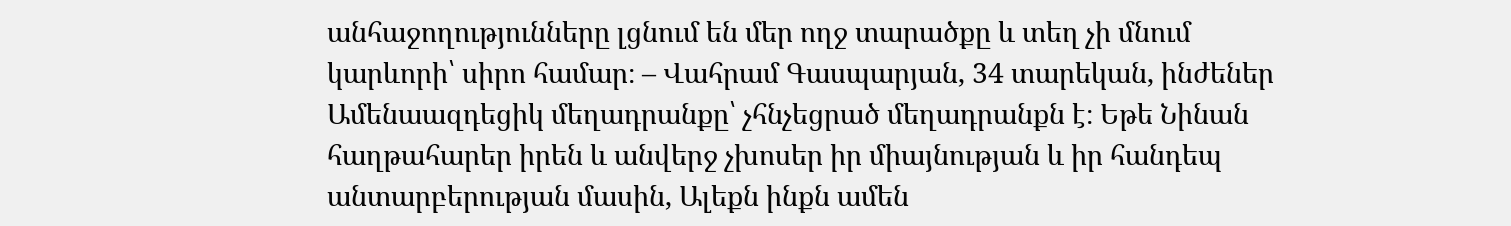անհաջողությունները լցնում են մեր ողջ տարածքը և տեղ չի մնում կարևորի՝ սիրո համար։ – Վահրամ Գասպարյան, 34 տարեկան, ինժեներ
Ամենաազդեցիկ մեղադրանքը՝ չհնչեցրած մեղադրանքն է։ Եթե Նինան հաղթահարեր իրեն և անվերջ չխոսեր իր միայնության և իր հանդեպ անտարբերության մասին, Ալեքն ինքն ամեն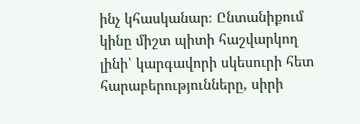ինչ կհասկանար։ Ընտանիքում կինը միշտ պիտի հաշվարկող լինի՝ կարգավորի սկեսուրի հետ հարաբերությունները, սիրի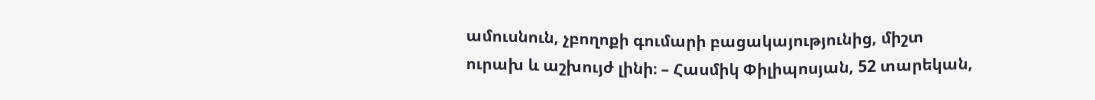ամուսնուն, չբողոքի գումարի բացակայությունից, միշտ ուրախ և աշխույժ լինի։ – Հասմիկ Փիլիպոսյան, 52 տարեկան,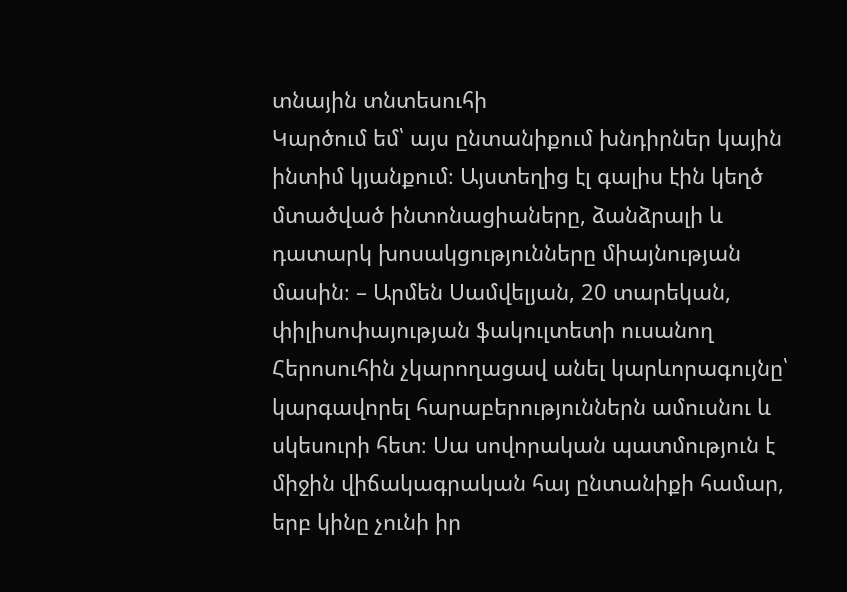տնային տնտեսուհի
Կարծում եմ՝ այս ընտանիքում խնդիրներ կային ինտիմ կյանքում։ Այստեղից էլ գալիս էին կեղծ մտածված ինտոնացիաները, ձանձրալի և դատարկ խոսակցությունները միայնության մասին։ – Արմեն Սամվելյան, 20 տարեկան, փիլիսոփայության ֆակուլտետի ուսանող
Հերոսուհին չկարողացավ անել կարևորագույնը՝ կարգավորել հարաբերություններն ամուսնու և սկեսուրի հետ։ Սա սովորական պատմություն է միջին վիճակագրական հայ ընտանիքի համար, երբ կինը չունի իր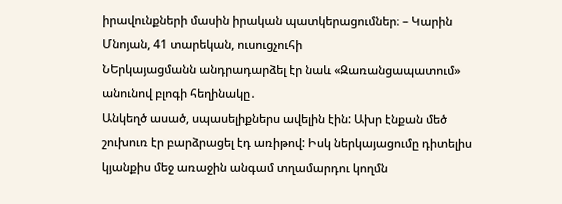իրավունքների մասին իրական պատկերացումներ։ – Կարին Մնոյան, 41 տարեկան, ուսուցչուհի
ՆԵրկայացմանն անդրադարձել էր նաև «Զառանցապատում» անունով բլոգի հեղինակը․
Անկեղծ ասած, սպասելիքներս ավելին էին: Ախր էնքան մեծ շուխուռ էր բարձրացել էդ առիթով: Իսկ ներկայացումը դիտելիս կյանքիս մեջ առաջին անգամ տղամարդու կողմն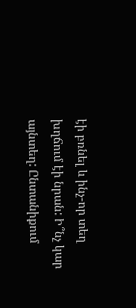էի բռնել և ինչ-որ տեղ խղճում էի նրան: Ի՞նչ կար այնտեղ: Ընտանիքում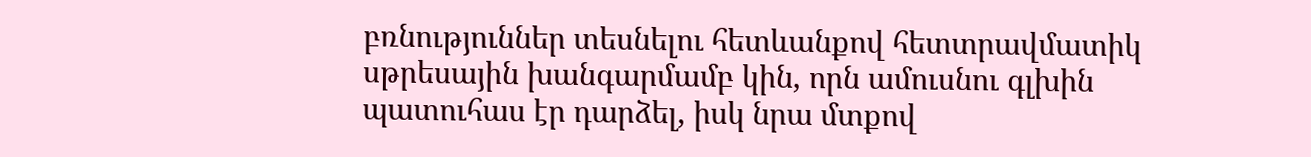բռնություններ տեսնելու հետևանքով հետտրավմատիկ սթրեսային խանգարմամբ կին, որն ամուսնու գլխին պատուհաս էր դարձել, իսկ նրա մտքով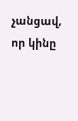չանցավ, որ կինը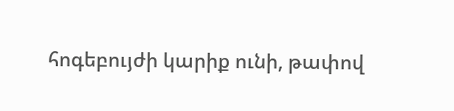հոգեբույժի կարիք ունի, թափով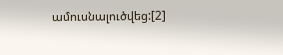ամուսնալուծվեց:[2]